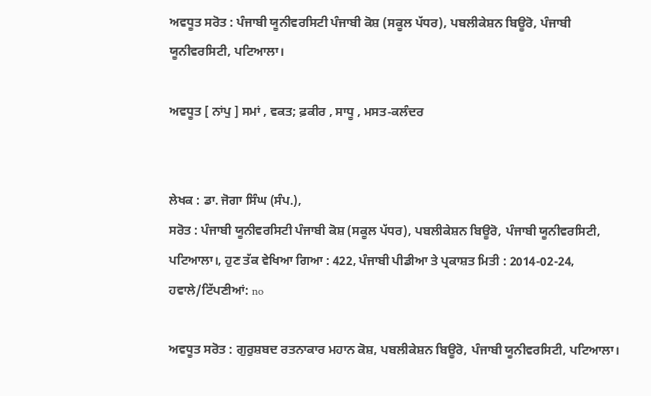ਅਵਧੂਤ ਸਰੋਤ : ਪੰਜਾਬੀ ਯੂਨੀਵਰਸਿਟੀ ਪੰਜਾਬੀ ਕੋਸ਼ (ਸਕੂਲ ਪੱਧਰ), ਪਬਲੀਕੇਸ਼ਨ ਬਿਊਰੋ, ਪੰਜਾਬੀ ਯੂਨੀਵਰਸਿਟੀ, ਪਟਿਆਲਾ।

ਅਵਧੂਤ [ ਨਾਂਪੁ ] ਸਮਾਂ , ਵਕਤ; ਫ਼ਕੀਰ , ਸਾਧੂ , ਮਸਤ-ਕਲੰਦਰ


ਲੇਖਕ : ਡਾ. ਜੋਗਾ ਸਿੰਘ (ਸੰਪ.),
ਸਰੋਤ : ਪੰਜਾਬੀ ਯੂਨੀਵਰਸਿਟੀ ਪੰਜਾਬੀ ਕੋਸ਼ (ਸਕੂਲ ਪੱਧਰ), ਪਬਲੀਕੇਸ਼ਨ ਬਿਊਰੋ, ਪੰਜਾਬੀ ਯੂਨੀਵਰਸਿਟੀ, ਪਟਿਆਲਾ।, ਹੁਣ ਤੱਕ ਵੇਖਿਆ ਗਿਆ : 422, ਪੰਜਾਬੀ ਪੀਡੀਆ ਤੇ ਪ੍ਰਕਾਸ਼ਤ ਮਿਤੀ : 2014-02-24, ਹਵਾਲੇ/ਟਿੱਪਣੀਆਂ: no

ਅਵਧੂਤ ਸਰੋਤ : ਗੁਰੁਸ਼ਬਦ ਰਤਨਾਕਾਰ ਮਹਾਨ ਕੋਸ਼, ਪਬਲੀਕੇਸ਼ਨ ਬਿਊਰੋ, ਪੰਜਾਬੀ ਯੂਨੀਵਰਸਿਟੀ, ਪਟਿਆਲਾ।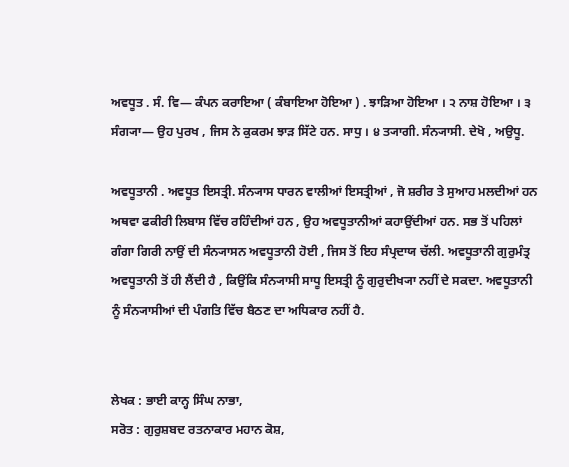ਅਵਧੂਤ . ਸੰ. ਵਿ— ਕੰਪਨ ਕਰਾਇਆ ( ਕੰਬਾਇਆ ਹੋਇਆ ) . ਝਾੜਿਆ ਹੋਇਆ । ੨ ਨਾਸ਼ ਹੋਇਆ । ੩ ਸੰਗ੍ਯਾ— ਉਹ ਪੁਰਖ , ਜਿਸ ਨੇ ਕੁਕਰਮ ਝਾੜ ਸਿੱਟੇ ਹਨ. ਸਾਧੁ । ੪ ਤ੍ਯਾਗੀ. ਸੰਨ੍ਯਾਸੀ. ਦੇਖੋ , ਅਉਧੂ.

ਅਵਧੂਤਾਨੀ . ਅਵਧੂਤ ਇਸਤ੍ਰੀ. ਸੰਨ੍ਯਾਸ ਧਾਰਨ ਵਾਲੀਆਂ ਇਸਤ੍ਰੀਆਂ , ਜੋ ਸ਼ਰੀਰ ਤੇ ਸੁਆਹ ਮਲਦੀਆਂ ਹਨ ਅਥਵਾ ਫਕੀਰੀ ਲਿਬਾਸ ਵਿੱਚ ਰਹਿੰਦੀਆਂ ਹਨ , ਉਹ ਅਵਧੂਤਾਨੀਆਂ ਕਹਾਉਂਦੀਆਂ ਹਨ. ਸਭ ਤੋਂ ਪਹਿਲਾਂ ਗੰਗਾ ਗਿਰੀ ਨਾਉਂ ਦੀ ਸੰਨ੍ਯਾਸਨ ਅਵਧੂਤਾਨੀ ਹੋਈ , ਜਿਸ ਤੋਂ ਇਹ ਸੰਪ੍ਰਦਾਯ ਚੱਲੀ. ਅਵਧੂਤਾਨੀ ਗੁਰੁਮੰਤ੍ਰ ਅਵਧੂਤਾਨੀ ਤੋਂ ਹੀ ਲੈਂਦੀ ਹੈ , ਕਿਉਂਕਿ ਸੰਨ੍ਯਾਸੀ ਸਾਧੂ ਇਸਤ੍ਰੀ ਨੂੰ ਗੁਰੁਦੀਖ੍ਯਾ ਨਹੀਂ ਦੇ ਸਕਦਾ. ਅਵਧੂਤਾਨੀ ਨੂੰ ਸੰਨ੍ਯਾਸੀਆਂ ਦੀ ਪੰਗਤਿ ਵਿੱਚ ਬੈਠਣ ਦਾ ਅਧਿਕਾਰ ਨਹੀਂ ਹੈ.


ਲੇਖਕ : ਭਾਈ ਕਾਨ੍ਹ ਸਿੰਘ ਨਾਭਾ,
ਸਰੋਤ : ਗੁਰੁਸ਼ਬਦ ਰਤਨਾਕਾਰ ਮਹਾਨ ਕੋਸ਼,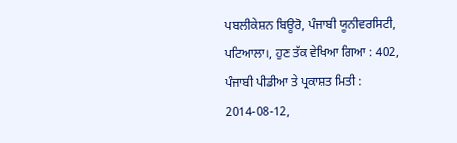ਪਬਲੀਕੇਸ਼ਨ ਬਿਊਰੋ, ਪੰਜਾਬੀ ਯੂਨੀਵਰਸਿਟੀ, ਪਟਿਆਲਾ।, ਹੁਣ ਤੱਕ ਵੇਖਿਆ ਗਿਆ : 402, ਪੰਜਾਬੀ ਪੀਡੀਆ ਤੇ ਪ੍ਰਕਾਸ਼ਤ ਮਿਤੀ : 2014-08-12,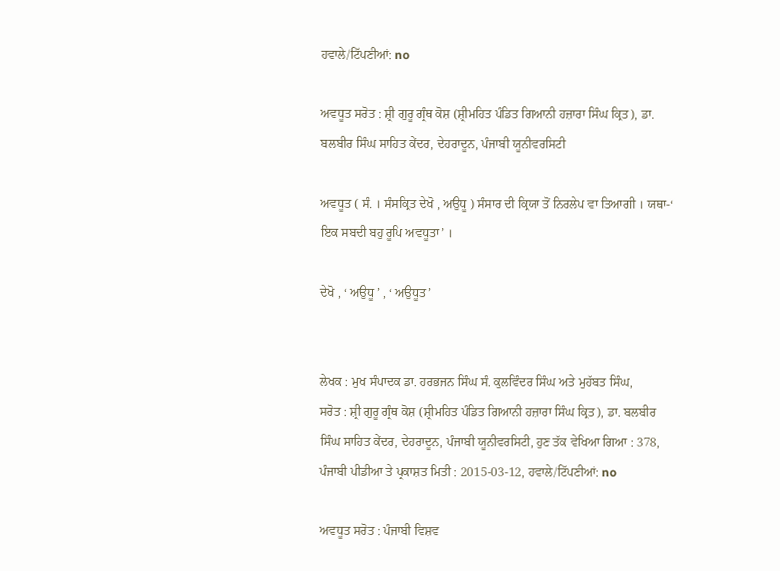ਹਵਾਲੇ/ਟਿੱਪਣੀਆਂ: no

ਅਵਧੂਤ ਸਰੋਤ : ਸ਼੍ਰੀ ਗੁਰੂ ਗ੍ਰੰਥ ਕੋਸ਼ (ਸ਼੍ਰੀਮਹਿਤ ਪੰਡਿਤ ਗਿਆਨੀ ਹਜ਼ਾਰਾ ਸਿੰਘ ਕ੍ਰਿਤ), ਡਾ. ਬਲਬੀਰ ਸਿੰਘ ਸਾਹਿਤ ਕੇਂਦਰ, ਦੇਹਰਾਦੂਨ, ਪੰਜਾਬੀ ਯੂਨੀਵਰਸਿਟੀ

ਅਵਧੂਤ ( ਸੰ. । ਸੰਸਕ੍ਰਿਤ ਦੇਖੋ , ਅਉਧੂ ) ਸੰਸਾਰ ਦੀ ਕ੍ਰਿਯਾ ਤੋਂ ਨਿਰਲੇਪ ਵਾ ਤਿਆਗੀ । ਯਥਾ-‘ ਇਕ ਸਬਦੀ ਬਹੁ ਰੂਪਿ ਅਵਧੂਤਾ’ ।

ਦੇਖੋ , ‘ ਅਉਧੂ ’ , ‘ ਅਉਧੂਤ’


ਲੇਖਕ : ਮੁਖ ਸੰਪਾਦਕ ਡਾ. ਹਰਭਜਨ ਸਿੰਘ ਸੰ. ਕੁਲਵਿੰਦਰ ਸਿੰਘ ਅਤੇ ਮੁਹੱਬਤ ਸਿੰਘ,
ਸਰੋਤ : ਸ਼੍ਰੀ ਗੁਰੂ ਗ੍ਰੰਥ ਕੋਸ਼ (ਸ਼੍ਰੀਮਹਿਤ ਪੰਡਿਤ ਗਿਆਨੀ ਹਜ਼ਾਰਾ ਸਿੰਘ ਕ੍ਰਿਤ), ਡਾ. ਬਲਬੀਰ ਸਿੰਘ ਸਾਹਿਤ ਕੇਂਦਰ, ਦੇਹਰਾਦੂਨ, ਪੰਜਾਬੀ ਯੂਨੀਵਰਸਿਟੀ, ਹੁਣ ਤੱਕ ਵੇਖਿਆ ਗਿਆ : 378, ਪੰਜਾਬੀ ਪੀਡੀਆ ਤੇ ਪ੍ਰਕਾਸ਼ਤ ਮਿਤੀ : 2015-03-12, ਹਵਾਲੇ/ਟਿੱਪਣੀਆਂ: no

ਅਵਧੂਤ ਸਰੋਤ : ਪੰਜਾਬੀ ਵਿਸ਼ਵ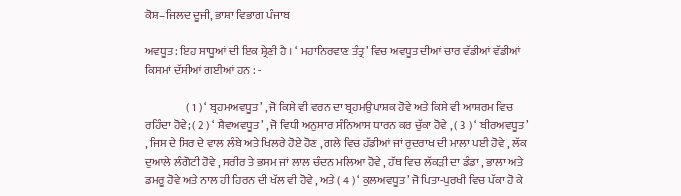ਕੋਸ਼–ਜਿਲਦ ਦੂਜੀ, ਭਾਸ਼ਾ ਵਿਭਾਗ ਪੰਜਾਬ

ਅਵਧੂਤ : ਇਹ ਸਾਧੂਆਂ ਦੀ ਇਕ ਸ਼੍ਰੇਣੀ ਹੈ । ‘ ਮਹਾਨਿਰਵਾਣ ਤੰਤ੍ਰ’ ਵਿਚ ਅਵਧੂਤ ਦੀਆਂ ਚਾਰ ਵੱਡੀਆਂ ਵੱਡੀਆਂ ਕਿਸਮਾਂ ਦੱਸੀਆਂ ਗਈਆਂ ਹਨ : -

                  ( 1 ) ‘ ਬ੍ਰਹਮਅਵਧੂਤ’ , ਜੋ ਕਿਸੇ ਵੀ ਵਰਨ ਦਾ ਬ੍ਰਹਮਉਪਾਸ਼ਕ ਹੋਵੇ ਅਤੇ ਕਿਸੇ ਵੀ ਆਸ਼ਰਮ ਵਿਚ ਰਹਿੰਦਾ ਹੋਵੇ; ( 2 ) ‘ ਸ਼ੈਵਅਵਧੂਤ’ , ਜੋ ਵਿਧੀ ਅਨੁਸਾਰ ਸੰਨਿਆਸ ਧਾਰਨ ਕਰ ਚੁੱਕਾ ਹੋਵੇ , ( 3 ) ‘ ਬੀਰਅਵਧੂਤ’ , ਜਿਸ ਦੇ ਸਿਰ ਦੇ ਵਾਲ ਲੰਬੇ ਅਤੇ ਖਿਲਰੇ ਹੋਏ ਹੋਣ , ਗਲੇ ਵਿਚ ਹੱਡੀਆਂ ਜਾਂ ਰੁਦਰਾਖ ਦੀ ਮਾਲਾ ਪਈ ਹੋਵੇ , ਲੱਕ ਦੁਆਲੇ ਲੰਗੋਟੀ ਹੋਵੇ , ਸਰੀਰ ਤੇ ਭਸਮ ਜਾਂ ਲਾਲ ਚੰਦਨ ਮਲਿਆ ਹੋਵੇ , ਹੱਥ ਵਿਚ ਲੱਕੜੀ ਦਾ ਡੰਡਾ , ਭਾਲਾ ਅਤੇ ਡਮਰੂ ਹੋਵੇ ਅਤੇ ਨਾਲ ਹੀ ਹਿਰਨ ਦੀ ਖੱਲ ਵੀ ਹੋਵੇ , ਅਤੇ ( 4 ) ‘ ਕੁਲਅਵਧੂਤ’ ਜੋ ਪਿਤਾ-ਪੁਰਖੀ ਵਿਚ ਪੱਕਾ ਹੋ ਕੇ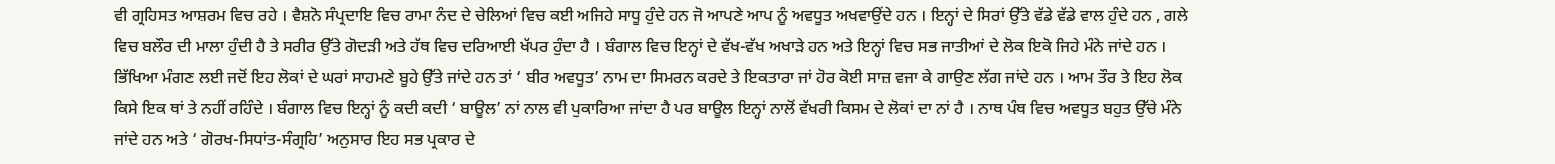ਵੀ ਗ੍ਰਹਿਸਤ ਆਸ਼ਰਮ ਵਿਚ ਰਹੇ । ਵੈਸ਼ਨੋ ਸੰਪ੍ਰਦਾਇ ਵਿਚ ਰਾਮਾ ਨੰਦ ਦੇ ਚੇਲਿਆਂ ਵਿਚ ਕਈ ਅਜਿਹੇ ਸਾਧੂ ਹੁੰਦੇ ਹਨ ਜੋ ਆਪਣੇ ਆਪ ਨੂੰ ਅਵਧੂਤ ਅਖਵਾਉਂਦੇ ਹਨ । ਇਨ੍ਹਾਂ ਦੇ ਸਿਰਾਂ ਉੱਤੇ ਵੱਡੇ ਵੱਡੇ ਵਾਲ ਹੁੰਦੇ ਹਨ , ਗਲੇ ਵਿਚ ਬਲੌਰ ਦੀ ਮਾਲਾ ਹੁੰਦੀ ਹੈ ਤੇ ਸਰੀਰ ਉੱਤੇ ਗੋਦੜੀ ਅਤੇ ਹੱਥ ਵਿਚ ਦਰਿਆਈ ਖੱਪਰ ਹੁੰਦਾ ਹੈ । ਬੰਗਾਲ ਵਿਚ ਇਨ੍ਹਾਂ ਦੇ ਵੱਖ-ਵੱਖ ਅਖਾੜੇ ਹਨ ਅਤੇ ਇਨ੍ਹਾਂ ਵਿਚ ਸਭ ਜਾਤੀਆਂ ਦੇ ਲੋਕ ਇਕੋ ਜਿਹੇ ਮੰਨੇ ਜਾਂਦੇ ਹਨ । ਭਿੱਖਿਆ ਮੰਗਣ ਲਈ ਜਦੋਂ ਇਹ ਲੋਕਾਂ ਦੇ ਘਰਾਂ ਸਾਹਮਣੇ ਬੂਹੇ ਉੱਤੇ ਜਾਂਦੇ ਹਨ ਤਾਂ ‘ ਬੀਰ ਅਵਧੂਤ’ ਨਾਮ ਦਾ ਸਿਮਰਨ ਕਰਦੇ ਤੇ ਇਕਤਾਰਾ ਜਾਂ ਹੋਰ ਕੋਈ ਸਾਜ਼ ਵਜਾ ਕੇ ਗਾਉਣ ਲੱਗ ਜਾਂਦੇ ਹਨ । ਆਮ ਤੌਰ ਤੇ ਇਹ ਲੋਕ ਕਿਸੇ ਇਕ ਥਾਂ ਤੇ ਨਹੀਂ ਰਹਿੰਦੇ । ਬੰਗਾਲ ਵਿਚ ਇਨ੍ਹਾਂ ਨੂੰ ਕਦੀ ਕਦੀ ‘ ਬਾਊਲ’ ਨਾਂ ਨਾਲ ਵੀ ਪੁਕਾਰਿਆ ਜਾਂਦਾ ਹੈ ਪਰ ਬਾਊਲ ਇਨ੍ਹਾਂ ਨਾਲੋਂ ਵੱਖਰੀ ਕਿਸਮ ਦੇ ਲੋਕਾਂ ਦਾ ਨਾਂ ਹੈ । ਨਾਥ ਪੰਥ ਵਿਚ ਅਵਧੂਤ ਬਹੁਤ ਉੱਚੇ ਮੰਨੇ ਜਾਂਦੇ ਹਨ ਅਤੇ ‘ ਗੋਰਖ-ਸਿਧਾਂਤ-ਸੰਗ੍ਰਹਿ’ ਅਨੁਸਾਰ ਇਹ ਸਭ ਪ੍ਰਕਾਰ ਦੇ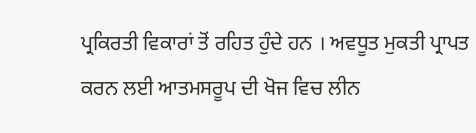ਪ੍ਰਕਿਰਤੀ ਵਿਕਾਰਾਂ ਤੋਂ ਰਹਿਤ ਹੁੰਦੇ ਹਨ । ਅਵਧੂਤ ਮੁਕਤੀ ਪ੍ਰਾਪਤ ਕਰਨ ਲਈ ਆਤਮਸਰੂਪ ਦੀ ਖੋਜ ਵਿਚ ਲੀਨ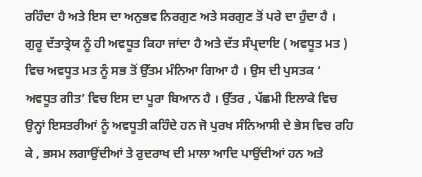ਰਹਿੰਦਾ ਹੈ ਅਤੇ ਇਸ ਦਾ ਅਨੁਭਵ ਨਿਰਗੁਣ ਅਤੇ ਸਰਗੁਣ ਤੋਂ ਪਰੇ ਦਾ ਹੁੰਦਾ ਹੈ । ਗੁਰੂ ਦੱਤਾਤ੍ਰੇਯ ਨੂੰ ਹੀ ਅਵਧੂਤ ਕਿਹਾ ਜਾਂਦਾ ਹੈ ਅਤੇ ਦੱਤ ਸੰਪ੍ਰਦਾਇ ( ਅਵਧੂਤ ਮਤ ) ਵਿਚ ਅਵਧੂਤ ਮਤ ਨੂੰ ਸਭ ਤੋਂ ਉੱਤਮ ਮੰਨਿਆ ਗਿਆ ਹੈ । ਉਸ ਦੀ ਪੁਸਤਕ ‘ ਅਵਧੂਤ ਗੀਤ’ ਵਿਚ ਇਸ ਦਾ ਪੂਰਾ ਬਿਆਨ ਹੈ । ਉੱਤਰ , ਪੱਛਮੀ ਇਲਾਕੇ ਵਿਚ ਉਨ੍ਹਾਂ ਇਸਤਰੀਆਂ ਨੂੰ ਅਵਧੂਤੀ ਕਹਿੰਦੇ ਹਨ ਜੋ ਪੁਰਖ ਸੰਨਿਆਸੀ ਦੇ ਭੇਸ ਵਿਚ ਰਹਿ ਕੇ , ਭਸਮ ਲਗਾਉਂਦੀਆਂ ਤੇ ਰੁਦਰਾਖ ਦੀ ਮਾਲਾ ਆਦਿ ਪਾਉਂਦੀਆਂ ਹਨ ਅਤੇ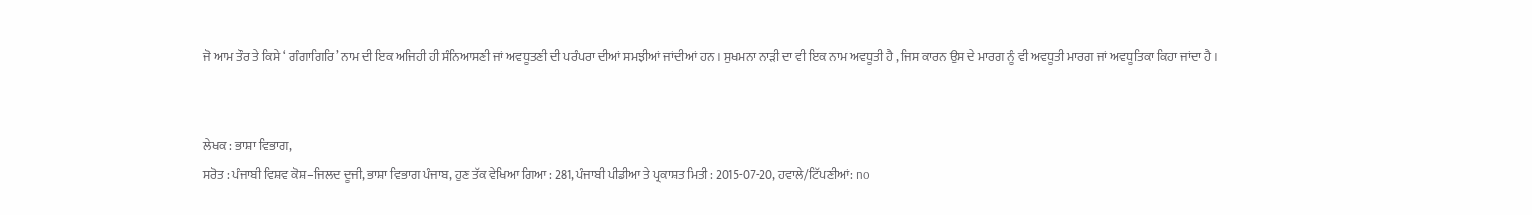ਜੋ ਆਮ ਤੌਰ ਤੇ ਕਿਸੇ ‘ ਗੰਗਾਗਿਰਿ’ ਨਾਮ ਦੀ ਇਕ ਅਜਿਹੀ ਹੀ ਸੰਨਿਆਸਣੀ ਜਾਂ ਅਵਧੂਤਣੀ ਦੀ ਪਰੰਪਰਾ ਦੀਆਂ ਸਮਝੀਆਂ ਜਾਂਦੀਆਂ ਹਨ । ਸੁਖਮਨਾ ਨਾੜੀ ਦਾ ਵੀ ਇਕ ਨਾਮ ਅਵਧੂਤੀ ਹੈ , ਜਿਸ ਕਾਰਨ ਉਸ ਦੇ ਮਾਰਗ ਨੂੰ ਵੀ ਅਵਧੂਤੀ ਮਾਰਗ ਜਾਂ ਅਵਧੂਤਿਕਾ ਕਿਹਾ ਜਾਂਦਾ ਹੈ ।


ਲੇਖਕ : ਭਾਸ਼ਾ ਵਿਭਾਗ,
ਸਰੋਤ : ਪੰਜਾਬੀ ਵਿਸ਼ਵ ਕੋਸ਼–ਜਿਲਦ ਦੂਜੀ, ਭਾਸ਼ਾ ਵਿਭਾਗ ਪੰਜਾਬ, ਹੁਣ ਤੱਕ ਵੇਖਿਆ ਗਿਆ : 281, ਪੰਜਾਬੀ ਪੀਡੀਆ ਤੇ ਪ੍ਰਕਾਸ਼ਤ ਮਿਤੀ : 2015-07-20, ਹਵਾਲੇ/ਟਿੱਪਣੀਆਂ: no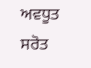ਅਵਧੂਤ ਸਰੋਤ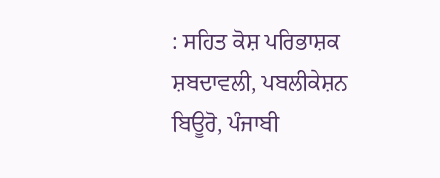: ਸਹਿਤ ਕੋਸ਼ ਪਰਿਭਾਸ਼ਕ ਸ਼ਬਦਾਵਲੀ, ਪਬਲੀਕੇਸ਼ਨ ਬਿਊਰੋ, ਪੰਜਾਬੀ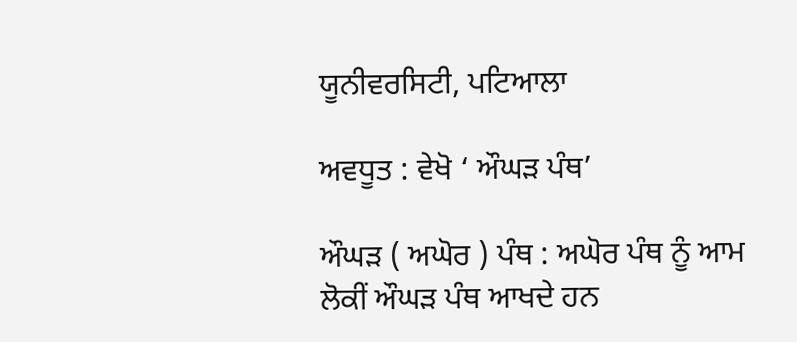ਯੂਨੀਵਰਸਿਟੀ, ਪਟਿਆਲਾ

ਅਵਧੂਤ : ਵੇਖੋ ‘ ਔਘੜ ਪੰਥ’

ਔਘੜ ( ਅਘੋਰ ) ਪੰਥ : ਅਘੋਰ ਪੰਥ ਨੂੰ ਆਮ ਲੋਕੀਂ ਔਘੜ ਪੰਥ ਆਖਦੇ ਹਨ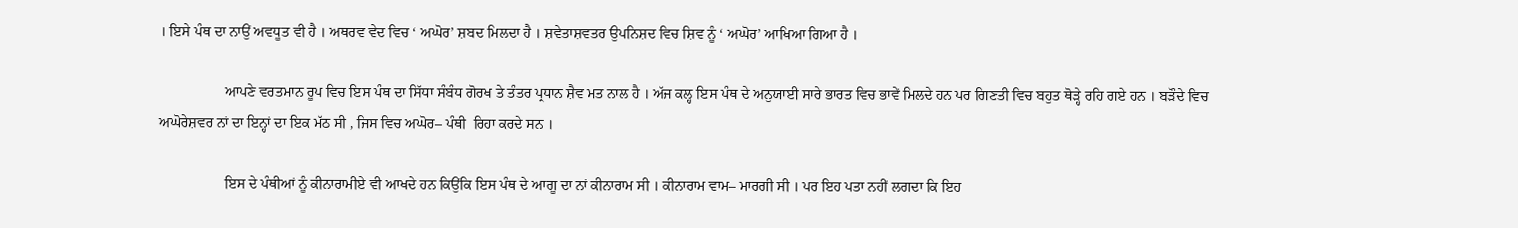। ਇਸੇ ਪੰਥ ਦਾ ਨਾਉਂ ਅਵਧੂਤ ਵੀ ਹੈ । ਅਥਰਵ ਵੇਦ ਵਿਚ ‘ ਅਘੋਰ’ ਸ਼ਬਦ ਮਿਲਦਾ ਹੈ । ਸ਼ਵੇਤਾਸ਼ਵਤਰ ਉਪਨਿਸ਼ਦ ਵਿਚ ਸ਼ਿਵ ਨੂੰ ‘ ਅਘੋਰ’ ਆਖਿਆ ਗਿਆ ਹੈ ।

                  ਆਪਣੇ ਵਰਤਮਾਨ ਰੂਪ ਵਿਚ ਇਸ ਪੰਥ ਦਾ ਸਿੱਧਾ ਸੰਬੰਧ ਗੋਰਖ ਤੇ ਤੰਤਰ ਪ੍ਰਧਾਨ ਸ਼ੈਵ ਮਤ ਨਾਲ ਹੈ । ਅੱਜ ਕਲ੍ਹ ਇਸ ਪੰਥ ਦੇ ਅਨੁਯਾਈ ਸਾਰੇ ਭਾਰਤ ਵਿਚ ਭਾਵੇਂ ਮਿਲਦੇ ਹਨ ਪਰ ਗਿਣਤੀ ਵਿਚ ਬਹੁਤ ਥੋੜ੍ਹੇ ਰਹਿ ਗਏ ਹਨ । ਬੜੌਦੇ ਵਿਚ ਅਘੋਰੇਸ਼ਵਰ ਨਾਂ ਦਾ ਇਨ੍ਹਾਂ ਦਾ ਇਕ ਮੱਠ ਸੀ , ਜਿਸ ਵਿਚ ਅਘੋਰ– ਪੰਥੀ  ਰਿਹਾ ਕਰਦੇ ਸਨ ।

                  ਇਸ ਦੇ ਪੰਥੀਆਂ ਨੂੰ ਕੀਨਾਰਾਮੀਏ ਵੀ ਆਖਦੇ ਹਨ ਕਿਉਂਕਿ ਇਸ ਪੰਥ ਦੇ ਆਗੂ ਦਾ ਨਾਂ ਕੀਨਾਰਾਮ ਸੀ । ਕੀਨਾਰਾਮ ਵਾਮ– ਮਾਰਗੀ ਸੀ । ਪਰ ਇਹ ਪਤਾ ਨਹੀਂ ਲਗਦਾ ਕਿ ਇਹ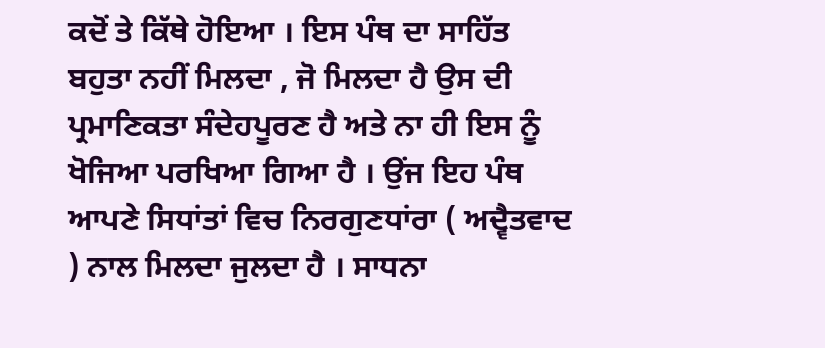ਕਦੋਂ ਤੇ ਕਿੱਥੇ ਹੋਇਆ । ਇਸ ਪੰਥ ਦਾ ਸਾਹਿੱਤ ਬਹੁਤਾ ਨਹੀਂ ਮਿਲਦਾ , ਜੋ ਮਿਲਦਾ ਹੈ ਉਸ ਦੀ ਪ੍ਰਮਾਣਿਕਤਾ ਸੰਦੇਹਪੂਰਣ ਹੈ ਅਤੇ ਨਾ ਹੀ ਇਸ ਨੂੰ ਖੋਜਿਆ ਪਰਖਿਆ ਗਿਆ ਹੈ । ਉਂਜ ਇਹ ਪੰਥ ਆਪਣੇ ਸਿਧਾਂਤਾਂ ਵਿਚ ਨਿਰਗੁਣਧਾਂਰਾ ( ਅਦ੍ਵੈਤਵਾਦ ) ਨਾਲ ਮਿਲਦਾ ਜੁਲਦਾ ਹੈ । ਸਾਧਨਾ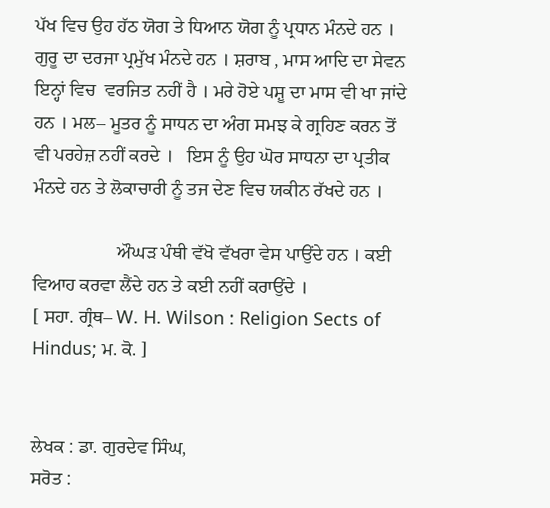ਪੱਖ ਵਿਚ ਉਹ ਹੱਠ ਯੋਗ ਤੇ ਧਿਆਨ ਯੋਗ ਨੂੰ ਪ੍ਰਧਾਨ ਮੰਨਦੇ ਹਨ । ਗੁਰੂ ਦਾ ਦਰਜਾ ਪ੍ਰਮੁੱਖ ਮੰਨਦੇ ਹਨ । ਸ਼ਰਾਬ , ਮਾਸ ਆਦਿ ਦਾ ਸੇਵਨ ਇਨ੍ਹਾਂ ਵਿਚ  ਵਰਜਿਤ ਨਹੀਂ ਹੈ । ਮਰੇ ਹੋਏ ਪਸ਼ੂ ਦਾ ਮਾਸ ਵੀ ਖਾ ਜਾਂਦੇ ਹਨ । ਮਲ– ਮੂਤਰ ਨੂੰ ਸਾਧਨ ਦਾ ਅੰਗ ਸਮਝ ਕੇ ਗ੍ਰਹਿਣ ਕਰਨ ਤੋਂ ਵੀ ਪਰਹੇਜ਼ ਨਹੀਂ ਕਰਦੇ ।   ਇਸ ਨੂੰ ਉਹ ਘੋਰ ਸਾਧਨਾ ਦਾ ਪ੍ਰਤੀਕ ਮੰਨਦੇ ਹਨ ਤੇ ਲੋਕਾਚਾਰੀ ਨੂੰ ਤਜ ਦੇਣ ਵਿਚ ਯਕੀਨ ਰੱਖਦੇ ਹਨ ।

                  ਔਘੜ ਪੰਥੀ ਵੱਖੋ ਵੱਖਰਾ ਵੇਸ ਪਾਉਂਦੇ ਹਨ । ਕਈ ਵਿਆਹ ਕਰਵਾ ਲੈਂਦੇ ਹਨ ਤੇ ਕਈ ਨਹੀਂ ਕਰਾਉਂਦੇ ।                                                                                             [ ਸਹਾ. ਗ੍ਰੰਥ– W. H. Wilson : Religion Sects of Hindus; ਮ. ਕੋ. ]


ਲੇਖਕ : ਡਾ. ਗੁਰਦੇਵ ਸਿੰਘ,
ਸਰੋਤ :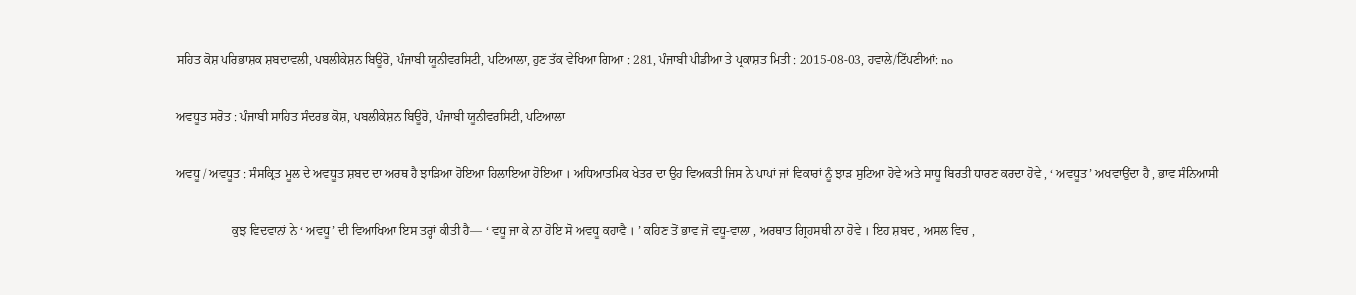ਸਹਿਤ ਕੋਸ਼ ਪਰਿਭਾਸ਼ਕ ਸ਼ਬਦਾਵਲੀ, ਪਬਲੀਕੇਸ਼ਨ ਬਿਊਰੋ, ਪੰਜਾਬੀ ਯੂਨੀਵਰਸਿਟੀ, ਪਟਿਆਲਾ, ਹੁਣ ਤੱਕ ਵੇਖਿਆ ਗਿਆ : 281, ਪੰਜਾਬੀ ਪੀਡੀਆ ਤੇ ਪ੍ਰਕਾਸ਼ਤ ਮਿਤੀ : 2015-08-03, ਹਵਾਲੇ/ਟਿੱਪਣੀਆਂ: no

ਅਵਧੂਤ ਸਰੋਤ : ਪੰਜਾਬੀ ਸਾਹਿਤ ਸੰਦਰਭ ਕੋਸ਼, ਪਬਲੀਕੇਸ਼ਨ ਬਿਊਰੋ, ਪੰਜਾਬੀ ਯੂਨੀਵਰਸਿਟੀ, ਪਟਿਆਲਾ

ਅਵਧੂ / ਅਵਧੂਤ : ਸੰਸਕ੍ਰਿਤ ਮੂਲ ਦੇ ਅਵਧੂਤ ਸ਼ਬਦ ਦਾ ਅਰਥ ਹੈ ਝਾੜਿਆ ਹੋਇਆ ਹਿਲਾਇਆ ਹੋਇਆ । ਅਧਿਆਤਮਿਕ ਖੇਤਰ ਦਾ ਉਹ ਵਿਅਕਤੀ ਜਿਸ ਨੇ ਪਾਪਾਂ ਜਾਂ ਵਿਕਾਰਾਂ ਨੂੰ ਝਾੜ ਸੁਟਿਆ ਹੋਵੇ ਅਤੇ ਸਾਧੂ ਬਿਰਤੀ ਧਾਰਣ ਕਰਦਾ ਹੋਵੇ , ‘ ਅਵਧੂਤ’ ਅਖਵਾਉਂਦਾ ਹੈ , ਭਾਵ ਸੰਨਿਆਸੀ

                  ਕੁਝ ਵਿਦਵਾਨਾਂ ਨੇ ‘ ਅਵਧੂ’ ਦੀ ਵਿਆਖਿਆ ਇਸ ਤਰ੍ਹਾਂ ਕੀਤੀ ਹੈ— ‘ ਵਧੂ ਜਾ ਕੇ ਨਾ ਹੋਇ ਸੋ ਅਵਧੂ ਕਹਾਵੈ । ’ ਕਹਿਣ ਤੋਂ ਭਾਵ ਜੋ ਵਧੂ-ਵਾਲਾ , ਅਰਥਾਤ ਗ੍ਰਿਹਸਥੀ ਨਾ ਹੋਵੇ । ਇਹ ਸ਼ਬਦ , ਅਸਲ ਵਿਚ ,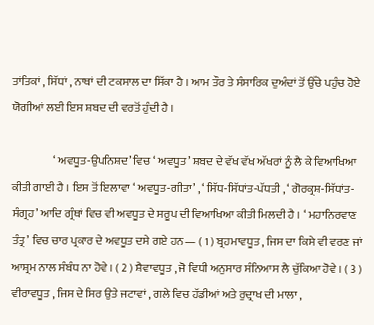ਤਾਂਤਿਕਾਂ , ਸਿੱਧਾਂ , ਨਾਥਾਂ ਦੀ ਟਕਸਾਲ ਦਾ ਸਿੱਕਾ ਹੈ । ਆਮ ਤੌਰ ਤੇ ਸੰਸਾਰਿਕ ਦੁਅੰਦਾਂ ਤੋਂ ਉੱਚੇ ਪਹੁੰਚ ਹੋਏ ਯੋਗੀਆਂ ਲਈ ਇਸ ਸ਼ਬਦ ਦੀ ਵਰਤੋਂ ਹੁੰਦੀ ਹੈ ।

                  ‘ ਅਵਧੂਤ-ਉਪਨਿਸ਼ਦ’ ਵਿਚ ‘ ਅਵਧੂਤ’ ਸ਼ਬਦ ਦੇ ਵੱਖ ਵੱਖ ਅੱਖਰਾਂ ਨੂੰ ਲੈ ਕੇ ਵਿਆਖਿਆ ਕੀਤੀ ਗਾਈ ਹੈ । ਇਸ ਤੋਂ ਇਲਾਵਾ ‘ ਅਵਧੂਤ-ਗੀਤਾ’ , ‘ ਸਿੱਧ-ਸਿੱਧਾਂਤ-ਪੱਧਤੀ , ‘ ਗੋਰਕ੍ਰਸ਼-ਸਿੱਧਾਂਤ-ਸੰਗ੍ਰਹ’ ਆਦਿ ਗ੍ਰੰਥਾਂ ਵਿਚ ਵੀ ਅਵਧੂਤ ਦੇ ਸਰੂਪ ਦੀ ਵਿਆਖਿਆ ਕੀਤੀ ਮਿਲਦੀ ਹੈ । ‘ ਮਹਾਨਿਰਵਾਣ ਤੰਤ੍ਰ’ ਵਿਚ ਚਾਰ ਪ੍ਰਕਾਰ ਦੇ ਅਵਧੂਤ ਦਸੇ ਗਏ ਹਨ— ( 1 ) ਬ੍ਰਹਮਾਵਧੂਤ , ਜਿਸ ਦਾ ਕਿਸੇ ਵੀ ਵਰਣ ਜਾਂ ਆਸ਼੍ਰਮ ਨਾਲ ਸੰਬੰਧ ਨਾ ਹੋਵੇ । ( 2 ) ਸ਼ੈਵਾਵਧੂਤ , ਜੋ ਵਿਧੀ ਅਨੁਸਾਰ ਸੰਨਿਆਸ ਲੈ ਚੁੱਕਿਆ ਹੋਵੇ । ( 3 ) ਵੀਰਾਵਧੂਤ , ਜਿਸ ਦੇ ਸਿਰ ਉਤੇ ਜਟਾਵਾਂ , ਗਲੇ ਵਿਚ ਹੱਡੀਆਂ ਅਤੇ ਰੁਦ੍ਰਾਖ ਦੀ ਮਾਲਾ ,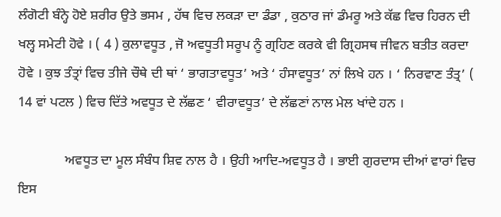ਲੰਗੋਟੀ ਬੰਨ੍ਹੇ ਹੋਏ ਸ਼ਰੀਰ ਉਤੇ ਭਸਮ , ਹੱਥ ਵਿਚ ਲਕੜਾ ਦਾ ਡੰਡਾ , ਕੁਠਾਰ ਜਾਂ ਡੰਮਰੂ ਅਤੇ ਕੱਛ ਵਿਚ ਹਿਰਨ ਦੀ ਖਲ੍ਹ ਸਮੇਟੀ ਹੋਵੇ । ( 4 ) ਕੁਲਾਵਧੂਤ , ਜੋ ਅਵਧੂਤੀ ਸਰੂਪ ਨੂੰ ਗ੍ਰਹਿਣ ਕਰਕੇ ਵੀ ਗ੍ਰਿਹਸਥ ਜੀਵਨ ਬਤੀਤ ਕਰਦਾ ਹੋਵੇ । ਕੁਝ ਤੰਤ੍ਰਾਂ ਵਿਚ ਤੀਜੇ ਚੌਥੇ ਦੀ ਥਾਂ ‘ ਭਾਗਤਾਵਧੂਤ’ ਅਤੇ ‘ ਹੰਸਾਵਧੂਤ’ ਨਾਂ ਲਿਖੇ ਹਨ । ‘ ਨਿਰਵਾਣ ਤੰਤ੍ਰ’ ( 14 ਵਾਂ ਪਟਲ ) ਵਿਚ ਦਿੱਤੇ ਅਵਧੂਤ ਦੇ ਲੱਛਣ ‘ ਵੀਰਾਵਧੂਤ’ ਦੇ ਲੱਛਣਾਂ ਨਾਲ ਮੇਲ ਖਾਂਦੇ ਹਨ ।

              ਅਵਧੂਤ ਦਾ ਮੂਲ ਸੰਬੰਧ ਸ਼ਿਵ ਨਾਲ ਹੈ । ਉਹੀ ਆਦਿ-ਅਵਧੂਤ ਹੈ । ਭਾਈ ਗੁਰਦਾਸ ਦੀਆਂ ਵਾਰਾਂ ਵਿਚ ਇਸ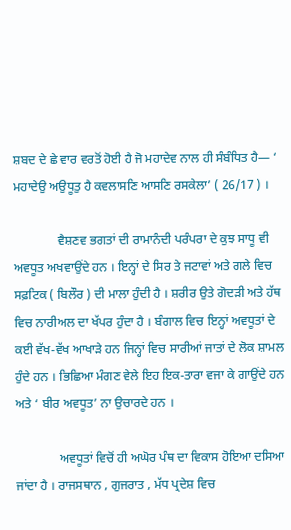ਸ਼ਬਦ ਦੇ ਛੇ ਵਾਰ ਵਰਤੋਂ ਹੋਈ ਹੈ ਜੋ ਮਹਾਦੇਵ ਨਾਲ ਹੀ ਸੰਬੰਧਿਤ ਹੈ— ‘ ਮਹਾਦੇਉ ਅਉਧੂਤੁ ਹੈ ਕਵਲਾਸਣਿ ਆਸਣਿ ਰਸਕੇਲਾ’ ( 26/17 ) ।

              ਵੈਸ਼ਣਵ ਭਗਤਾਂ ਦੀ ਰਾਮਾਨੰਦੀ ਪਰੰਪਰਾ ਦੇ ਕੁਝ ਸਾਧੂ ਵੀ ਅਵਧੂਤ ਅਖਵਾਉਂਦੇ ਹਨ । ਇਨ੍ਹਾਂ ਦੇ ਸਿਰ ਤੇ ਜਟਾਵਾਂ ਅਤੇ ਗਲੇ ਵਿਚ ਸਫ਼ਟਿਕ ( ਬਿਲੌਰ ) ਦੀ ਮਾਲਾ ਹੁੰਦੀ ਹੈ । ਸ਼ਰੀਰ ਉਤੇ ਗੋਦੜੀ ਅਤੇ ਹੱਥ ਵਿਚ ਨਾਰੀਅਲ ਦਾ ਖੱਪਰ ਹੁੰਦਾ ਹੈ । ਬੰਗਾਲ ਵਿਚ ਇਨ੍ਹਾਂ ਅਵਧੂਤਾਂ ਦੇ ਕਈ ਵੱਖ-ਵੱਖ ਆਖਾੜੇ ਹਨ ਜਿਨ੍ਹਾਂ ਵਿਚ ਸਾਰੀਆਂ ਜਾਤਾਂ ਦੇ ਲੋਕ ਸ਼ਾਮਲ ਹੁੰਦੇ ਹਨ । ਭਿਛਿਆ ਮੰਗਣ ਵੇਲੇ ਇਹ ਇਕ-ਤਾਰਾ ਵਜਾ ਕੇ ਗਾਉਂਦੇ ਹਨ ਅਤੇ ‘ ਬੀਰ ਅਵਧੂਤ’ ਨਾ ਉਚਾਰਦੇ ਹਨ ।

              ਅਵਧੂਤਾਂ ਵਿਚੋਂ ਹੀ ਅਘੋਰ ਪੰਥ ਦਾ ਵਿਕਾਸ ਹੋਇਆ ਦਸਿਆ ਜਾਂਦਾ ਹੈ । ਰਾਜਸਥਾਨ , ਗੁਜਰਾਤ , ਮੱਧ ਪ੍ਰਦੇਸ਼ ਵਿਚ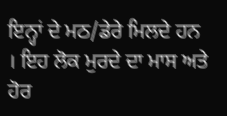ਇਨ੍ਹਾਂ ਦੇ ਮਠ/ਡੇਰੇ ਮਿਲਦੇ ਹਨ । ਇਹ ਲੋਕ ਮੁਰਦੇ ਦਾ ਮਾਸ ਅਤੇ ਹੋਰ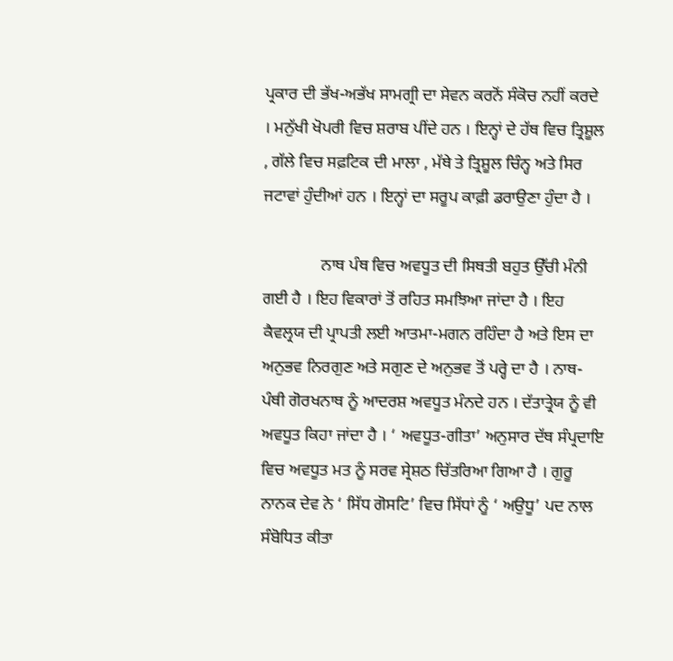ਪ੍ਰਕਾਰ ਦੀ ਭੱਖ-ਅਭੱਖ ਸਾਮਗ੍ਰੀ ਦਾ ਸੇਵਨ ਕਰਨੋਂ ਸੰਕੋਚ ਨਹੀਂ ਕਰਦੇ । ਮਨੁੱਖੀ ਖੋਪਰੀ ਵਿਚ ਸ਼ਰਾਬ ਪੀਂਦੇ ਹਨ । ਇਨ੍ਹਾਂ ਦੇ ਹੱਥ ਵਿਚ ਤ੍ਰਿਸ਼ੂਲ , ਗੱਲੇ ਵਿਚ ਸਫ਼ਟਿਕ ਦੀ ਮਾਲਾ , ਮੱਥੇ ਤੇ ਤ੍ਰਿਸ਼ੂਲ ਚਿੰਨ੍ਹ ਅਤੇ ਸਿਰ ਜਟਾਵਾਂ ਹੁੰਦੀਆਂ ਹਨ । ਇਨ੍ਹਾਂ ਦਾ ਸਰੂਪ ਕਾਫ਼ੀ ਡਰਾਉਣਾ ਹੁੰਦਾ ਹੈ ।

              ਨਾਥ ਪੰਥ ਵਿਚ ਅਵਧੂਤ ਦੀ ਸਿਥਤੀ ਬਹੁਤ ਉੱਚੀ ਮੰਨੀ ਗਈ ਹੈ । ਇਹ ਵਿਕਾਰਾਂ ਤੋਂ ਰਹਿਤ ਸਮਝਿਆ ਜਾਂਦਾ ਹੈ । ਇਹ ਕੈਵਲ੍ਰਯ ਦੀ ਪ੍ਰਾਪਤੀ ਲਈ ਆਤਮਾ-ਮਗਨ ਰਹਿੰਦਾ ਹੈ ਅਤੇ ਇਸ ਦਾ ਅਨੁਭਵ ਨਿਰਗੁਣ ਅਤੇ ਸਗੁਣ ਦੇ ਅਨੁਭਵ ਤੋਂ ਪਰ੍ਹੇ ਦਾ ਹੈ । ਨਾਥ-ਪੰਥੀ ਗੋਰਖਨਾਥ ਨੂੰ ਆਦਰਸ਼ ਅਵਧੂਤ ਮੰਨਦੇ ਹਨ । ਦੱਤਾਤ੍ਰੇਯ ਨੂੰ ਵੀ ਅਵਧੂਤ ਕਿਹਾ ਜਾਂਦਾ ਹੈ । ‘ ਅਵਧੂਤ-ਗੀਤਾ’ ਅਨੁਸਾਰ ਦੱਥ ਸੰਪ੍ਰਦਾਇ ਵਿਚ ਅਵਧੂਤ ਮਤ ਨੂੰ ਸਰਵ ਸ੍ਰੇਸ਼ਠ ਚਿੱਤਰਿਆ ਗਿਆ ਹੈ । ਗੁਰੂ ਨਾਨਕ ਦੇਵ ਨੇ ‘ ਸਿੱਧ ਗੋਸਟਿ’ ਵਿਚ ਸਿੱਧਾਂ ਨੂੰ ‘ ਅਉਧੂ’ ਪਦ ਨਾਲ ਸੰਬੋਧਿਤ ਕੀਤਾ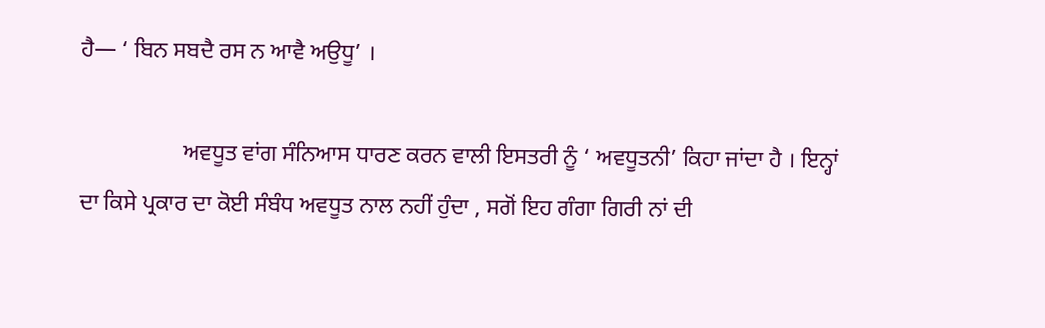ਹੈ— ‘ ਬਿਨ ਸਬਦੈ ਰਸ ਨ ਆਵੈ ਅਉਧੂ’ ।

                  ਅਵਧੂਤ ਵਾਂਗ ਸੰਨਿਆਸ ਧਾਰਣ ਕਰਨ ਵਾਲੀ ਇਸਤਰੀ ਨੂੰ ‘ ਅਵਧੂਤਨੀ’ ਕਿਹਾ ਜਾਂਦਾ ਹੈ । ਇਨ੍ਹਾਂ ਦਾ ਕਿਸੇ ਪ੍ਰਕਾਰ ਦਾ ਕੋਈ ਸੰਬੰਧ ਅਵਧੂਤ ਨਾਲ ਨਹੀਂ ਹੁੰਦਾ , ਸਗੋਂ ਇਹ ਗੰਗਾ ਗਿਰੀ ਨਾਂ ਦੀ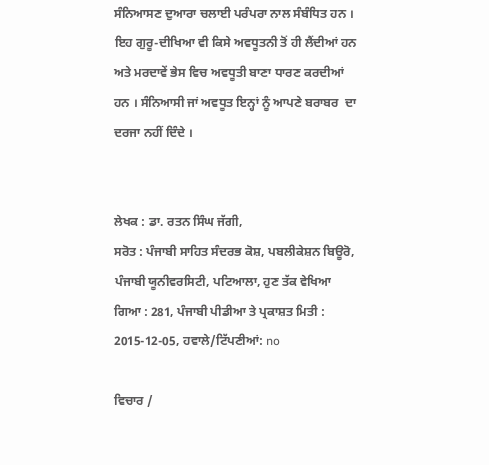ਸੰਨਿਆਸਣ ਦੁਆਰਾ ਚਲਾਈ ਪਰੰਪਰਾ ਨਾਲ ਸੰਬੰਧਿਤ ਹਨ । ਇਹ ਗੁਰੂ-ਦੀਖਿਆ ਵੀ ਕਿਸੇ ਅਵਧੂਤਨੀ ਤੋਂ ਹੀ ਲੈਂਦੀਆਂ ਹਨ ਅਤੇ ਮਰਦਾਵੇਂ ਭੇਸ ਵਿਚ ਅਵਧੂਤੀ ਬਾਣਾ ਧਾਰਣ ਕਰਦੀਆਂ ਹਨ । ਸੰਨਿਆਸੀ ਜਾਂ ਅਵਧੂਤ ਇਨ੍ਹਾਂ ਨੂੰ ਆਪਣੇ ਬਰਾਬਰ  ਦਾ ਦਰਜਾ ਨਹੀਂ ਦਿੰਦੇ ।


ਲੇਖਕ : ਡਾ. ਰਤਨ ਸਿੰਘ ਜੱਗੀ,
ਸਰੋਤ : ਪੰਜਾਬੀ ਸਾਹਿਤ ਸੰਦਰਭ ਕੋਸ਼, ਪਬਲੀਕੇਸ਼ਨ ਬਿਊਰੋ, ਪੰਜਾਬੀ ਯੂਨੀਵਰਸਿਟੀ, ਪਟਿਆਲਾ, ਹੁਣ ਤੱਕ ਵੇਖਿਆ ਗਿਆ : 281, ਪੰਜਾਬੀ ਪੀਡੀਆ ਤੇ ਪ੍ਰਕਾਸ਼ਤ ਮਿਤੀ : 2015-12-05, ਹਵਾਲੇ/ਟਿੱਪਣੀਆਂ: no

ਵਿਚਾਰ /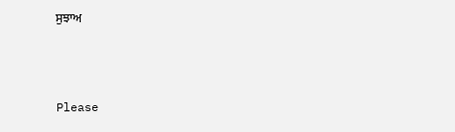ਸੁਝਾਅ



Please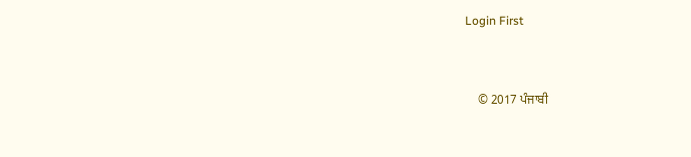Login First


    © 2017 ਪੰਜਾਬੀ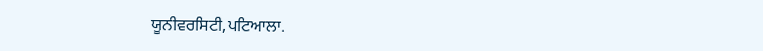ਯੂਨੀਵਰਸਿਟੀ,ਪਟਿਆਲਾ.